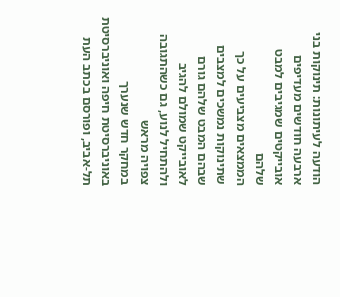הודעה לעיתונות: תינוקות בני ארבעה חודשים מעדיפים אובייקטים שמגיבים למבט שלהם
הממצאים מצביעים על כך שתינוקות נמשכים למצבים שבהם המבט שלהם גורם לאובייקט שמולם להגיב ולהתחיל לנוע, גם כשהתגובה צפויה מראש
במחקר חדש שנערך באוניברסיטת חיפה ואוניברסיטת תל-אביב, ופורסם בכתב העת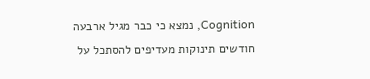Cognition, נמצא כי כבר מגיל ארבעה חודשים תינוקות מעדיפים להסתכל על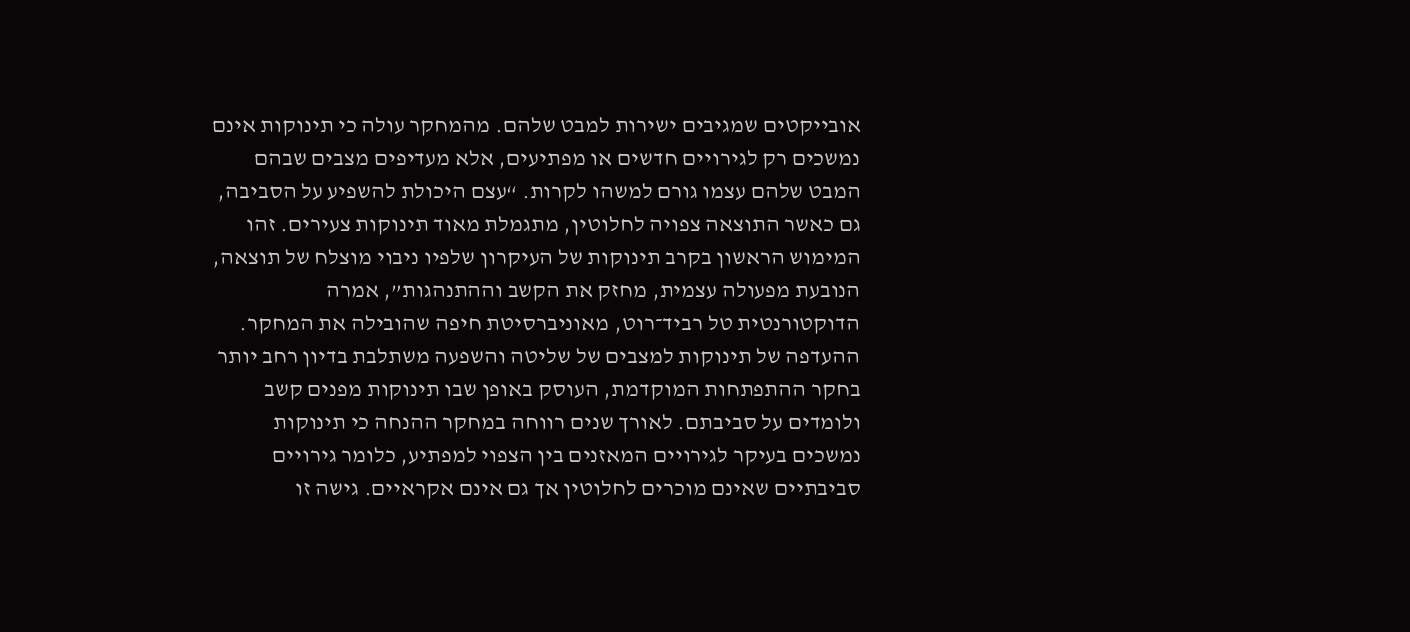אובייקטים שמגיבים ישירות למבט שלהם. מהמחקר עולה כי תינוקות אינם נמשכים רק לגירויים חדשים או מפתיעים, אלא מעדיפים מצבים שבהם המבט שלהם עצמו גורם למשהו לקרות. “עצם היכולת להשפיע על הסביבה, גם כאשר התוצאה צפויה לחלוטין, מתגמלת מאוד תינוקות צעירים. זהו המימוש הראשון בקרב תינוקות של העיקרון שלפיו ניבוי מוצלח של תוצאה, הנובעת מפעולה עצמית, מחזק את הקשב וההתנהגות”, אמרה הדוקטורנטית טל רביד־רוט, מאוניברסיטת חיפה שהובילה את המחקר.
ההעדפה של תינוקות למצבים של שליטה והשפעה משתלבת בדיון רחב יותר בחקר ההתפתחות המוקדמת, העוסק באופן שבו תינוקות מפנים קשב ולומדים על סביבתם. לאורך שנים רווחה במחקר ההנחה כי תינוקות נמשכים בעיקר לגירויים המאזנים בין הצפוי למפתיע, כלומר גירויים סביבתיים שאינם מוכרים לחלוטין אך גם אינם אקראיים. גישה זו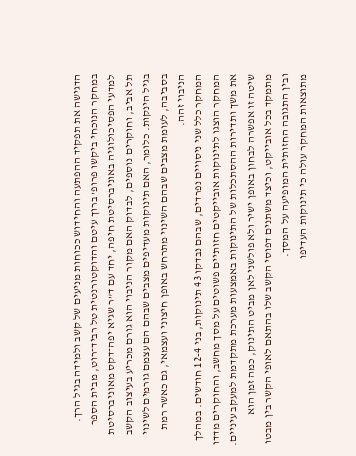הדגישה את תפקיד ההפתעה והחידוש ככוחות מניעים של קשב ולמידה בגיל הרך. במחקר הנוכחי ביקשו פרופ’ ברוך עיטם והדוקטורנטית טל רביד־רוט, מבית הספר למדעי הפסיכולוגיה באוניברסיטת חיפה, יחד עם ד”ר שגיא יפה־דקס מאוניברסיטת תל אביב, וחוקרים נוספים, לבדוק האם מקור הניבוי הוא גורם מכריע בעיצוב הקשב בגיל הינקות. כלומר, האם תינוקות מעדיפים מצבים שבהם הם עצמם גורמים לשינוי בסביבה, לעומת מצבים שבהם השינוי מתרחש באופן חיצוני ועצמאי, גם כאשר רמת הניבוי זהה.
המחקר כלל שני ניסויים נפרדים, שבהם נבדקו 43 תינוקות, בני 12-4 חודשים. במהלך המחקר הוצגו לתינוקות אובייקטים חזותיים פשוטים על מסך מחשב, והחוקרים מדדו את משך ותדירות ההסתכלות של התינוקות באמצעות מערכת מתקדמת למעקב עיניים. שיטה זו אפשרה לבחון באופן ישיר ולא פולשני לאן מביט התינוק, כמה זמן הוא מתמקד בכל אובייקט, וכיצד משתנים דפוסי הקשב שלו בהתאם לאופי הקשר בין מבטו ובין התגובה החזותית המופיעה על המסך.
מתוצאות המחקר עולה כי תינוקות העדיפו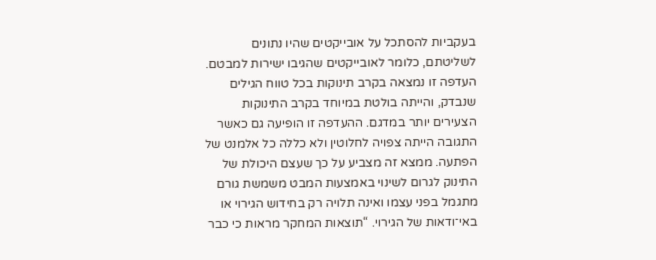בעקביות להסתכל על אובייקטים שהיו נתונים לשליטתם, כלומר לאובייקטים שהגיבו ישירות למבטם. העדפה זו נמצאה בקרב תינוקות בכל טווח הגילים שנבדק, והייתה בולטת במיוחד בקרב התינוקות הצעירים יותר במדגם. ההעדפה זו הופיעה גם כאשר התגובה הייתה צפויה לחלוטין ולא כללה כל אלמנט של הפתעה. ממצא זה מצביע על כך שעצם היכולת של התינוק לגרום לשינוי באמצעות המבט משמשת גורם מתגמל בפני עצמו ואינה תלויה רק בחידוש הגירוי או באי־ודאות של הגירוי. “תוצאות המחקר מראות כי כבר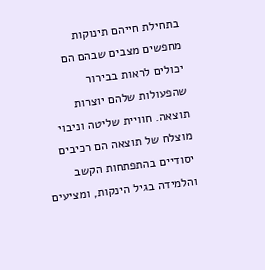בתחילת חייהם תינוקות מחפשים מצבים שבהם הם יכולים לראות בבירור שהפעולות שלהם יוצרות תוצאה. חוויית שליטה וניבוי מוצלח של תוצאה הם רכיבים יסודיים בהתפתחות הקשב והלמידה בגיל הינקות, ומציעים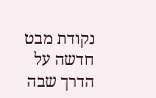נקודת מבט חדשה על הדרך שבה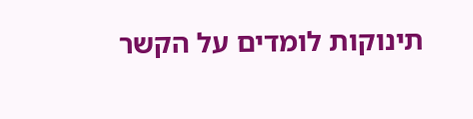תינוקות לומדים על הקשר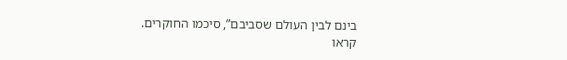בינם לבין העולם שסביבם”, סיכמו החוקרים.
קראו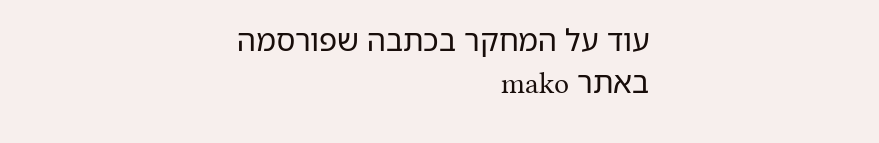עוד על המחקר בכתבה שפורסמה באתר mako